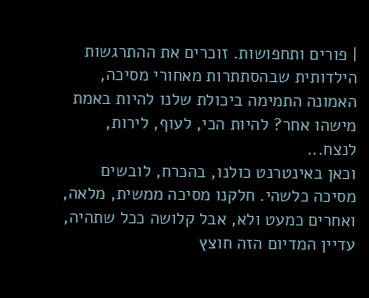| פורים ותחפושות. זוכרים את ההתרגשות הילדותית שבהסתתרות מאחורי מסיכה, האמונה התמימה ביכולת שלנו להיות באמת מישהו אחר? להיות הכי, לעוף, לירות, לנצח...
וכאן באינטרנט כולנו, בהכרח, לובשים מסיכה כלשהי. חלקנו מסיכה ממשית, מלאה, ואחרים כמעט ולא, אבל קלושה ככל שתהיה, עדיין המדיום הזה חוצץ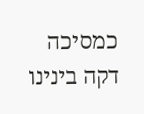כמסיכה דקה בינינו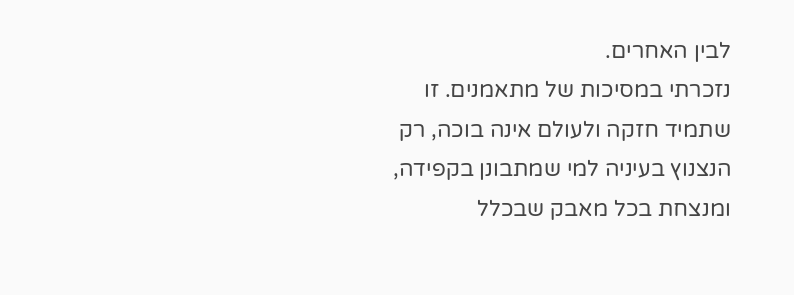לבין האחרים.
נזכרתי במסיכות של מתאמנים. זו שתמיד חזקה ולעולם אינה בוכה, רק הנצנוץ בעיניה למי שמתבונן בקפידה, ומנצחת בכל מאבק שבכלל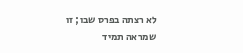לא רצתה בפרס שבו; זו שמראה תמיד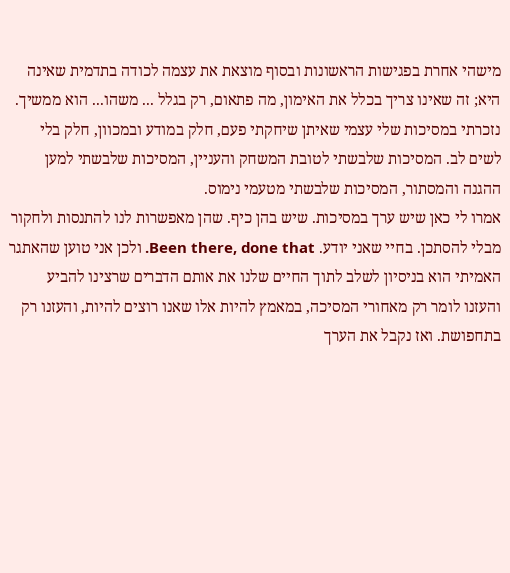מישהי אחרת בפגישות הראשונות ובסוף מוצאת את עצמה לכודה בתדמית שאינה היא; זה שאינו צריך בכלל את האימון, מה פתאום, רק בגלל ... משהו... הוא ממשיך. נזכרתי במסיכות שלי עצמי שאיתן שיחקתי פעם, חלק במודע ובמכוון, חלק בלי לשים לב. המסיכות שלבשתי לטובת המשחק והעניין, המסיכות שלבשתי למען ההגנה והמסתור, המסיכות שלבשתי מטעמי נימוס.
אמרו לי כאן שיש ערך במסיכות. שיש בהן כיף. שהן מאפשרות לנו להתנסות ולחקור מבלי להסתכן. בחיי שאני יודע. Been there, done that. ולכן אני טוען שהאתגר האמיתי הוא בניסיון לשלב לתוך החיים שלנו את אותם הדברים שרצינו להביע והעזנו לומר רק מאחורי המסיכה, במאמץ להיות אלו שאנו רוצים להיות, והעזנו רק בתחפושת. ואז נקבל את הערך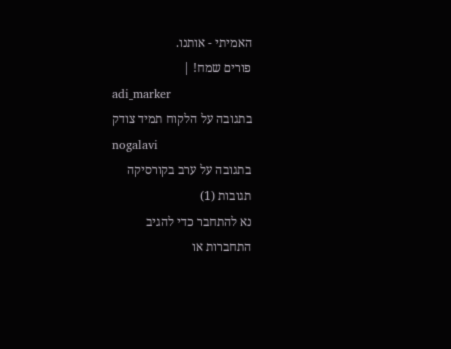האמיתי - אותנו.
פורים שמח! |
adi_marker
בתגובה על הלקוח תמיד צודק
nogalavi
בתגובה על ערב בקורסיקה
תגובות (1)
נא להתחבר כדי להגיב
התחברות או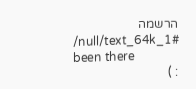הרשמה
/null/text_64k_1#
been there
: )